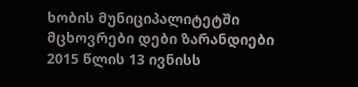ხობის მუნიციპალიტეტში მცხოვრები დები ზარანდიები 2015 წლის 13 ივნისს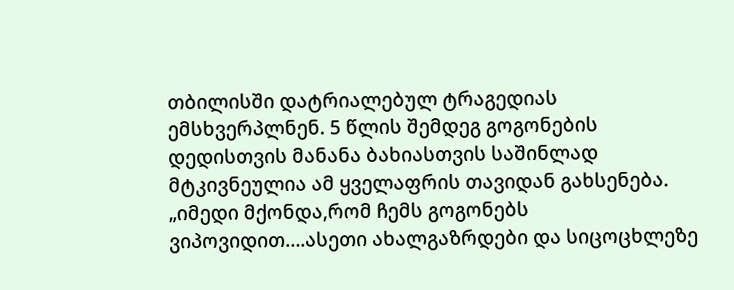თბილისში დატრიალებულ ტრაგედიას ემსხვერპლნენ. 5 წლის შემდეგ გოგონების დედისთვის მანანა ბახიასთვის საშინლად მტკივნეულია ამ ყველაფრის თავიდან გახსენება.
„იმედი მქონდა,რომ ჩემს გოგონებს ვიპოვიდით….ასეთი ახალგაზრდები და სიცოცხლეზე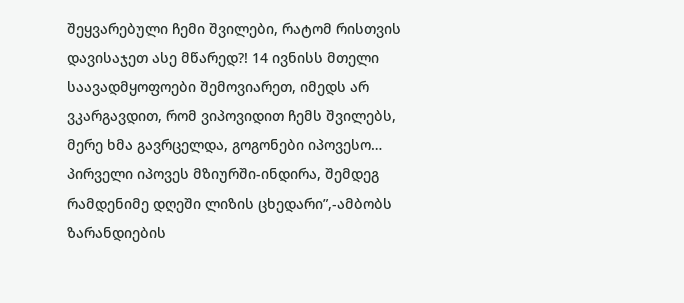შეყვარებული ჩემი შვილები, რატომ რისთვის დავისაჯეთ ასე მწარედ?! 14 ივნისს მთელი საავადმყოფოები შემოვიარეთ, იმედს არ ვკარგავდით, რომ ვიპოვიდით ჩემს შვილებს, მერე ხმა გავრცელდა, გოგონები იპოვესო… პირველი იპოვეს მზიურში-ინდირა, შემდეგ რამდენიმე დღეში ლიზის ცხედარი”,-ამბობს ზარანდიების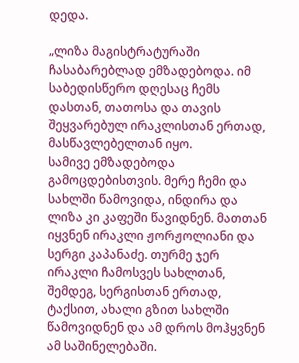დედა.

„ლიზა მაგისტრატურაში ჩასაბარებლად ემზადებოდა. იმ საბედისწერო დღესაც ჩემს დასთან, თათოსა და თავის შეყვარებულ ირაკლისთან ერთად, მასწავლებელთან იყო.
სამივე ემზადებოდა გამოცდებისთვის. მერე ჩემი და სახლში წამოვიდა, ინდირა და ლიზა კი კაფეში წავიდნენ. მათთან იყვნენ ირაკლი ჟორჟოლიანი და სერგი კაპანაძე. თურმე ჯერ ირაკლი ჩამოსვეს სახლთან, შემდეგ, სერგისთან ერთად, ტაქსით, ახალი გზით სახლში წამოვიდნენ და ამ დროს მოჰყვნენ ამ საშინელებაში.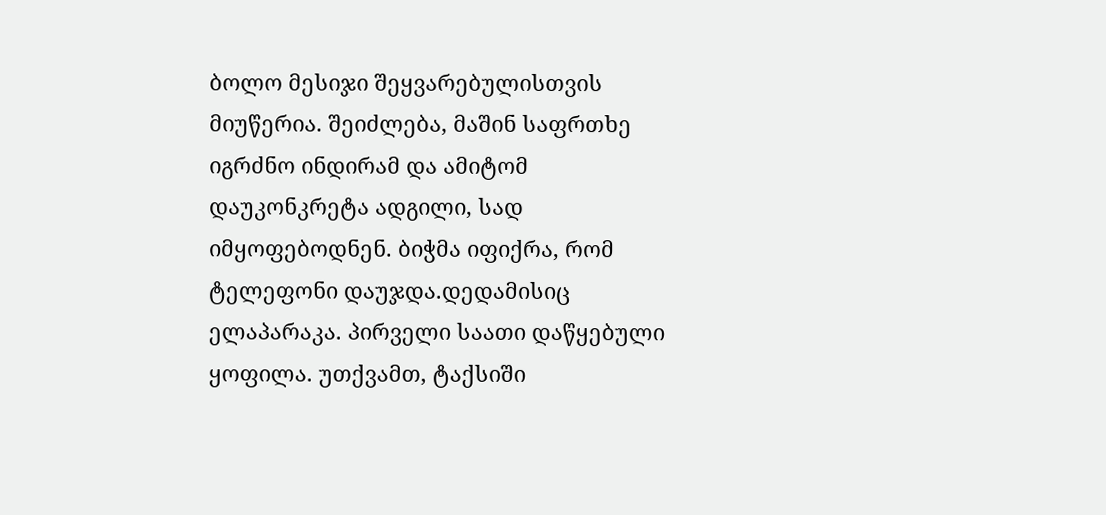ბოლო მესიჯი შეყვარებულისთვის მიუწერია. შეიძლება, მაშინ საფრთხე იგრძნო ინდირამ და ამიტომ დაუკონკრეტა ადგილი, სად იმყოფებოდნენ. ბიჭმა იფიქრა, რომ ტელეფონი დაუჯდა.დედამისიც ელაპარაკა. პირველი საათი დაწყებული ყოფილა. უთქვამთ, ტაქსიში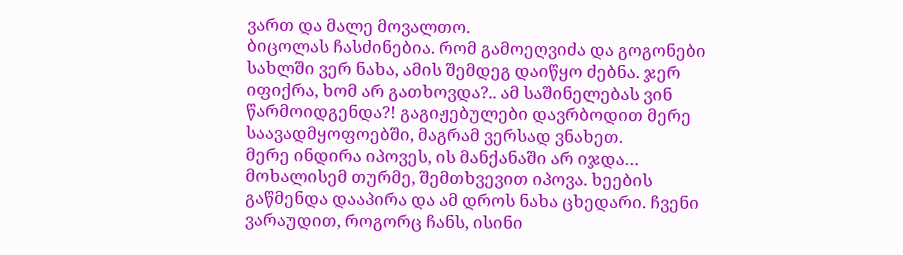ვართ და მალე მოვალთო.
ბიცოლას ჩასძინებია. რომ გამოეღვიძა და გოგონები სახლში ვერ ნახა, ამის შემდეგ დაიწყო ძებნა. ჯერ იფიქრა, ხომ არ გათხოვდა?.. ამ საშინელებას ვინ წარმოიდგენდა?! გაგიჟებულები დავრბოდით მერე საავადმყოფოებში, მაგრამ ვერსად ვნახეთ.
მერე ინდირა იპოვეს, ის მანქანაში არ იჯდა… მოხალისემ თურმე, შემთხვევით იპოვა. ხეების გაწმენდა დააპირა და ამ დროს ნახა ცხედარი. ჩვენი ვარაუდით, როგორც ჩანს, ისინი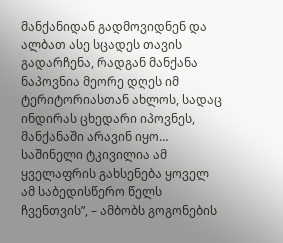მანქანიდან გადმოვიდნენ და ალბათ ასე სცადეს თავის გადარჩენა, რადგან მანქანა ნაპოვნია მეორე დღეს იმ ტერიტორიასთან ახლოს, სადაც ინდირას ცხედარი იპოვნეს, მანქანაში არავინ იყო…
საშინელი ტკივილია ამ ყველაფრის გახსენება ყოველ ამ საბედისწერო წელს ჩვენთვის”, – ამბობს გოგონების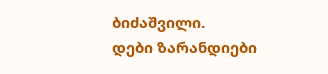ბიძაშვილი.
დები ზარანდიები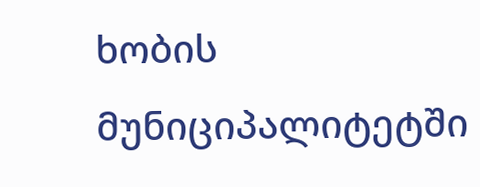ხობის მუნიციპალიტეტში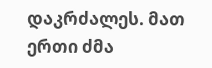დაკრძალეს. მათ ერთი ძმა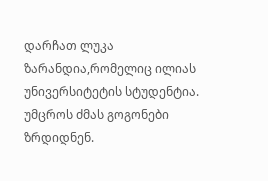დარჩათ ლუკა ზარანდია,რომელიც ილიას უნივერსიტეტის სტუდენტია. უმცროს ძმას გოგონები ზრდიდნენ.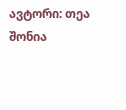ავტორი: თეა შონია